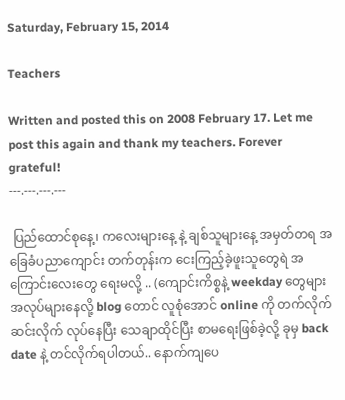Saturday, February 15, 2014

Teachers

Written and posted this on 2008 February 17. Let me post this again and thank my teachers. Forever grateful!
---.---.---.---

 ပြည်ထောင်စုနေ့၊ ကလေးများနေ့ နဲ့ ချစ်သူများနေ့ အမှတ်တရ အခြေခံပညာကျောင်း တက်တုန်းက ငေးကြည့်ခဲ့ဖူးသူတွေရဲ အကြောင်းလေးတွေ ရေးမလို့ .. (ကျောင်းကိစ္စနဲ့ weekday တွေများ အလုပ်များနေလို့ blog တောင် လူစုံအောင် online ကို တက်လိုက်ဆင်းလိုက် လုပ်နေပြီး သေချာထိုင်ပြီး စာမရေးဖြစ်ခဲ့လို့ ခုမှ back date နဲ့ တင်လိုက်ရပါတယ်.. နောက်ကျပေ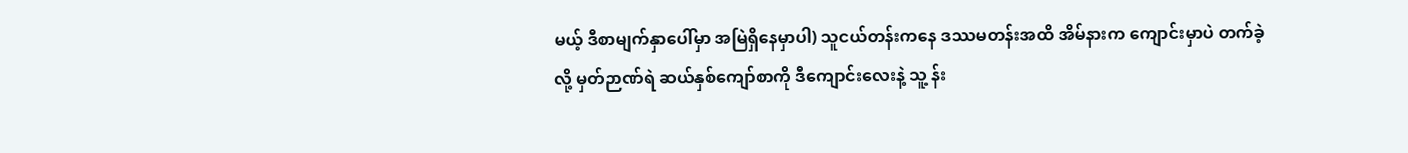မယ့် ဒီစာမျက်နှာပေါ်မှာ အမြဲရှိနေမှာပါ) သူငယ်တန်းကနေ ဒဿမတန်းအထိ အိမ်နားက ကျောင်းမှာပဲ တက်ခဲ့လို့ မှတ်ဉာဏ်ရဲ ဆယ်နှစ်ကျော်စာကို ဒီကျောင်းလေးနဲ့ သူ့ န်း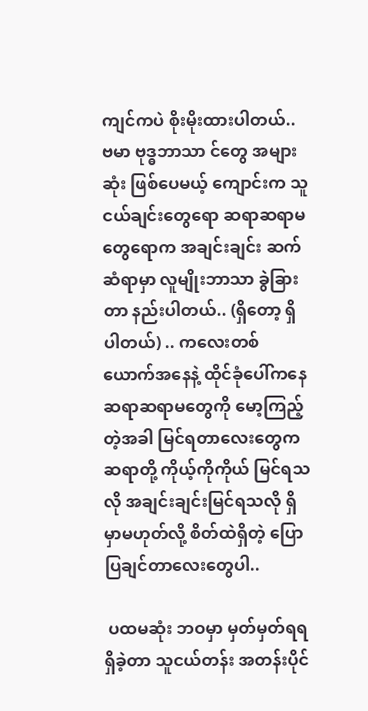ကျင်ကပဲ စိုးမိုးထားပါတယ်.. ဗမာ ဗုဒ္ဓဘာသာ င်တွေ အများဆုံး ဖြစ်ပေမယ့် ကျောင်းက သူငယ်ချင်းတွေရော ဆရာဆရာမတွေရောက အချင်းချင်း ဆက်ဆံရာမှာ လူမျိုးဘာသာ ခွဲခြားတာ နည်းပါတယ်.. (ရှိတော့ ရှိပါတယ်) .. ကလေးတစ်ယောက်အနေနဲ့ ထိုင်ခုံပေါ်ကနေ ဆရာဆရာမတွေကို မော့ကြည့်တဲ့အခါ မြင်ရတာလေးတွေက ဆရာတို့ ကိုယ့်ကိုကိုယ် မြင်ရသလို အချင်းချင်းမြင်ရသလို ရှိမှာမဟုတ်လို့ စိတ်ထဲရှိတဲ့ ပြောပြချင်တာလေးတွေပါ..

 ပထမဆုံး ဘဝမှာ မှတ်မှတ်ရရ ရှိခဲ့တာ သူငယ်တန်း အတန်းပိုင်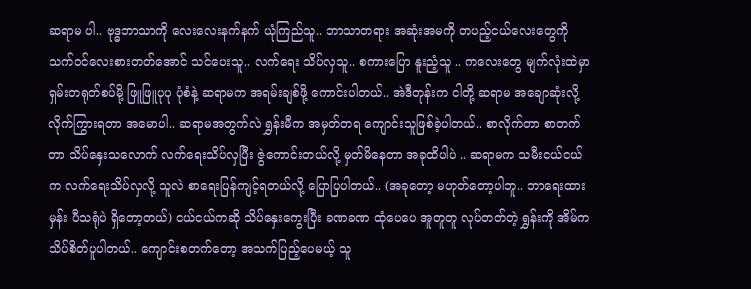ဆရာမ ပါ.. ဗုဒ္ဓဘာသာကို လေးလေးနက်နက် ယုံကြည်သူ.. ဘာသာတရား အဆုံးအမကို တပည့်ငယ်လေးတွေကို သက်ဝင်လေးစားတတ်အောင် သင်ပေးသူ.. လက်ရေး သိပ်လှသူ.. စကားပြော နူးညံ့သူ .. ကလေးတွေ မျက်လုံးထဲမှာ ရှမ်းတရုတ်စပ်မို့ ဖြူဖြူပုပု ပုံစံနဲ့ ဆရာမက အရမ်းချစ်ဖို့ ကောင်းပါတယ်.. အဲဒီတုန်းက ငါတို့ ဆရာမ အချောဆုံးလို့ လိုက်ကြွားရတာ အမောပါ.. ဆရာမအတွက်လဲ ရွှန်းမီက အမှတ်တရ ကျောင်းသူဖြစ်ခဲ့ပါတယ်.. စာလိုက်တာ စာတက်တာ သိပ်နှေးသလောက် လက်ရေးသိပ်လှပြီး ဇွဲကောင်းတယ်လို့ မှတ်မိနေတာ အခုထိပါပဲ .. ဆရာမက သမီးငယ်ငယ်က လက်ရေးသိပ်လှလို့ သူလဲ စာရေးပြန်ကျင့်ရတယ်လို့ ပြောပြပါတယ်.. (အခုတော့ မဟုတ်တော့ပါဘူ.. ဘာရေးထားမှန်း ပီသရုံပဲ ရှိတော့တယ်) ငယ်ငယ်ကဆို သိပ်နှေးကွေးပြီး ခဏခဏ ထုံပေပေ အူတူတူ လုပ်တတ်တဲ့ ရွှန်းကို အိမ်က သိပ်စိတ်ပူပါတယ်.. ကျောင်းစတက်တော့ အသက်ပြည့်ပေမယ့် သူ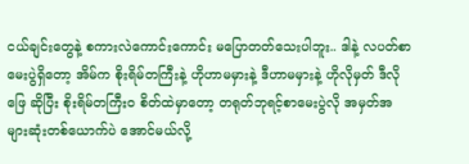ငယ်ချင်းတွေနဲ့ စကားလဲကောင်းကောင်း မပြောတတ်သေးပါဘူး.. ဒါနဲ့ လပတ်စာမေးပွဲရှိတော့ အိမ်က စိုးရိမ်တကြီးနဲ့ ဟိုဟာမမှားနဲ့ ဒီဟာမမှားနဲ့ ဟိုလိုမှတ် ဒီလိုဖြေ ဆိုပြီး စိုးရိမ်တကြီးဝ စိတ်ထဲမှာတော့ တရုတ်ဘုရင့်စာမေးပွဲလို အမှတ်အများဆုံးတစ်ယောက်ပဲ အောင်မယ်လို့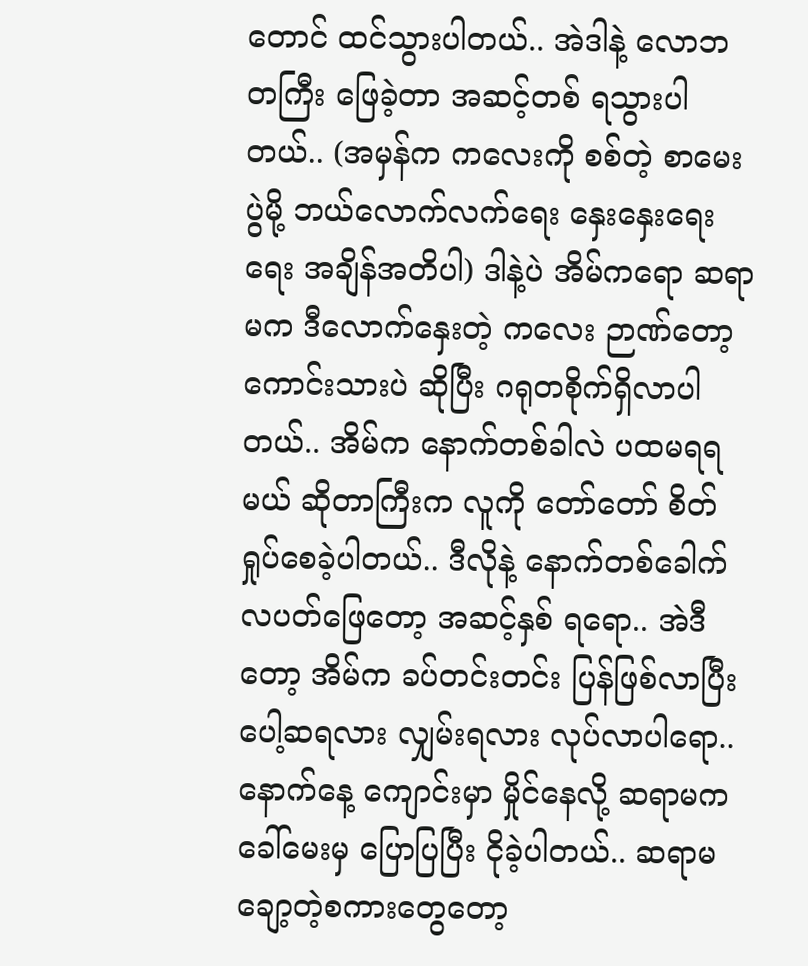တောင် ထင်သွားပါတယ်.. အဲဒါနဲ့ လောဘတကြီး ဖြေခဲ့တာ အဆင့်တစ် ရသွားပါတယ်.. (အမှန်က ကလေးကို စစ်တဲ့ စာမေးပွဲမို့ ဘယ်လောက်လက်ရေး နှေးနှေးရေးရေး အချိန်အတိပါ) ဒါနဲ့ပဲ အိမ်ကရော ဆရာမက ဒီလောက်နှေးတဲ့ ကလေး ဉာဏ်တော့ ကောင်းသားပဲ ဆိုပြီး ဂရုတစိုက်ရှိလာပါတယ်.. အိမ်က နောက်တစ်ခါလဲ ပထမရရမယ် ဆိုတာကြီးက လူကို တော်တော် စိတ်ရှုပ်စေခဲ့ပါတယ်.. ဒီလိုနဲ့ နောက်တစ်ခေါက် လပတ်ဖြေတော့ အဆင့်နှစ် ရရော.. အဲဒီတော့ အိမ်က ခပ်တင်းတင်း ပြန်ဖြစ်လာပြီး ပေါ့ဆရလား လျှမ်းရလား လုပ်လာပါရော.. နောက်နေ့ ကျောင်းမှာ မှိုင်နေလို့ ဆရာမက ခေါ်မေးမှ ပြောပြပြီး ငိုခဲ့ပါတယ်.. ဆရာမချော့တဲ့စကားတွေတော့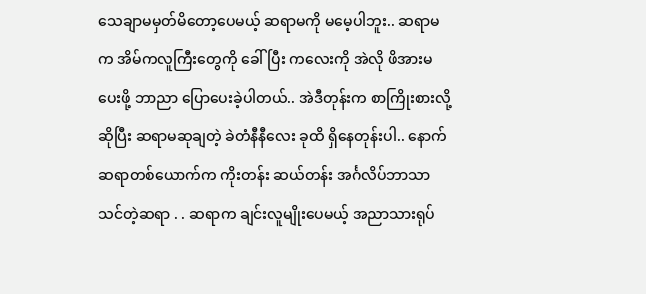သေချာမမှတ်မိတော့ပေမယ့် ဆရာမကို မမေ့ပါဘူး.. ဆရာမက အိမ်ကလူကြီးတွေကို ခေါ်ပြီး ကလေးကို အဲလို ဖိအားမပေးဖို့ ဘာညာ ပြောပေးခဲ့ပါတယ်.. အဲဒီတုန်းက စာကြိုးစားလို့ ဆိုပြီး ဆရာမဆုချတဲ့ ခဲတံနီနီလေး ခုထိ ရှိနေတုန်းပါ.. နောက်ဆရာတစ်ယောက်က ကိုးတန်း ဆယ်တန်း အင်္ဂလိပ်ဘာသာ သင်တဲ့ဆရာ . . ဆရာက ချင်းလူမျိုးပေမယ့် အညာသားရုပ်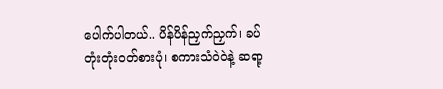ပေါက်ပါတယ်.. ပိန်ပိန်ညှက်ညှက်၊ ခပ်တုံးတုံးဝတ်စားပုံ၊ စကားသံဝဲဝဲနဲ့ ဆရာ့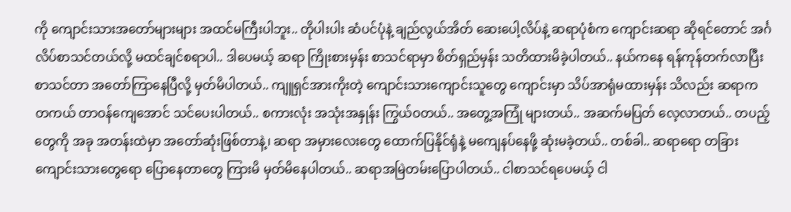ကို ကျောင်းသားအတော်များများ အထင်မကြီးပါဘူး.. တိုပါးပါး ဆံပင်ပုံနဲ့ ချည်လွယ်အိတ် ဆေးပေါ့လိပ်နဲ့ ဆရာပုံစံက ကျောင်းဆရာ ဆိုရင်တောင် အင်္ဂလိပ်စာသင်တယ်လို့ မထင်ချင်စရာပါ.. ဒါပေမယ့် ဆရာ ကြိုးစားမှန်း စာသင်ရာမှာ စိတ်ရှည်မှန်း သတိထားမိခဲ့ပါတယ်.. နယ်ကနေ ရန်ကုန်တက်လာပြီး စာသင်တာ အတော်ကြာနေပြီလို့ မှတ်မိပါတယ်.. ကျူရှင်အားကိုးတဲ့ ကျောင်းသားကျောင်းသူတွေ ကျောင်းမှာ သိပ်အာရုံမထားမှန်း သိလည်း ဆရာက တကယ် တာဝန်ကျေအောင် သင်ပေးပါတယ်.. စကားလုံး အသုံးအနှုန်း ကြွယ်ဝတယ်.. အတွေ့အကြုံ များတယ်.. အဆက်မပြတ် လေ့လာတယ်.. တပည့်တွေကို အခု အတန်းထဲမှာ အတော်ဆုံးဖြစ်တာနဲ့၊ ဆရာ အမှားလေးတွေ ထောက်ပြနိုင်ရုံနဲ့ မကျေနပ်နေဖို့ ဆုံးမခဲ့တယ်.. တစ်ခါ.. ဆရာရော တခြားကျောင်းသားတွေရော ပြောနေတာတွေ ကြားမိ မှတ်မိနေပါတယ်.. ဆရာအမြဲတမ်းပြောပါတယ်.. ငါစာသင်ရပေမယ့် ငါ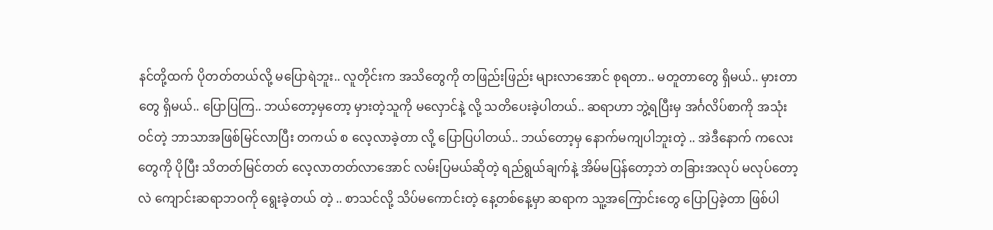နင်တို့ထက် ပိုတတ်တယ်လို့ မပြောရဲဘူး.. လူတိုင်းက အသိတွေကို တဖြည်းဖြည်း များလာအောင် စုရတာ.. မတူတာတွေ ရှိမယ်.. မှားတာတွေ ရှိမယ်.. ပြောပြကြ.. ဘယ်တော့မှတော့ မှားတဲ့သူကို မလှောင်နဲ့ လို့ သတိပေးခဲ့ပါတယ်.. ဆရာဟာ ဘွဲ့ရပြီးမှ အင်္ဂလိပ်စာကို အသုံးဝင်တဲ့ ဘာသာအဖြစ်မြင်လာပြီး တကယ် စ လေ့လာခဲ့တာ လို့ ပြောပြပါတယ်.. ဘယ်တော့မှ နောက်မကျပါဘူးတဲ့ .. အဲဒီနောက် ကလေးတွေကို ပိုပြီး သိတတ်မြင်တတ် လေ့လာတတ်လာအောင် လမ်းပြမယ်ဆိုတဲ့ ရည်ရွယ်ချက်နဲ့ အိမ်မပြန်တော့ဘဲ တခြားအလုပ် မလုပ်တော့လဲ ကျောင်းဆရာဘဝကို ရွေးခဲ့တယ် တဲ့ .. စာသင်လို့ သိပ်မကောင်းတဲ့ နေ့တစ်နေ့မှာ ဆရာက သူ့အကြောင်းတွေ ပြောပြခဲ့တာ ဖြစ်ပါ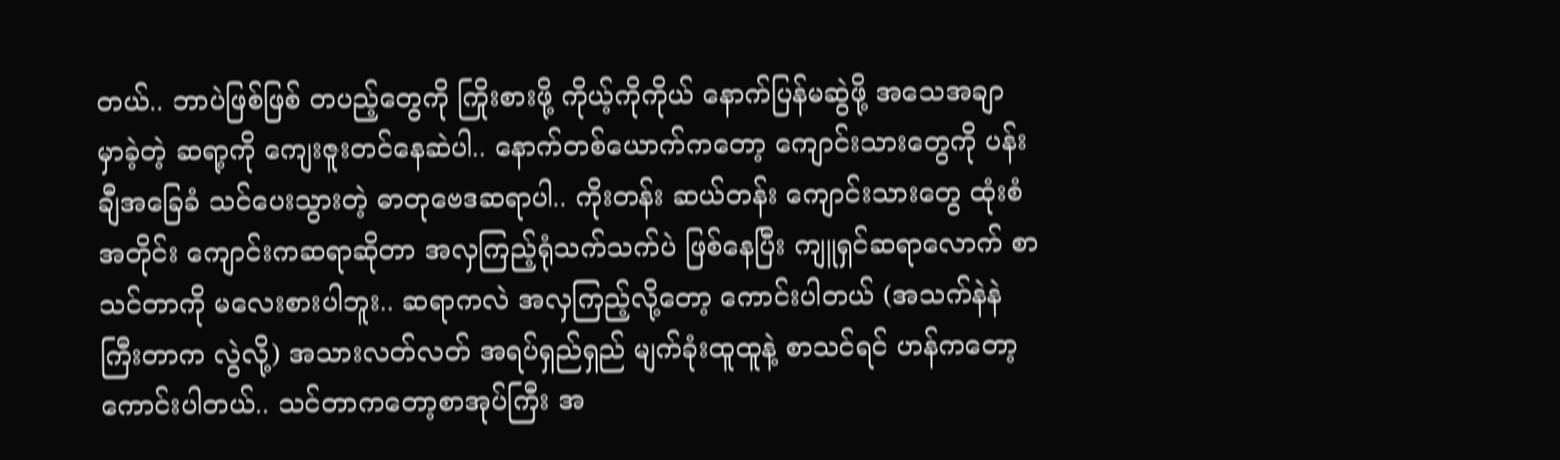တယ်.. ဘာပဲဖြစ်ဖြစ် တပည့်တွေကို ကြိုးစားဖို့ ကိုယ့်ကိုကိုယ် နောက်ပြန်မဆွဲဖို့ အသေအချာ မှာခဲ့တဲ့ ဆရာ့ကို ကျေးဇူးတင်နေဆဲပါ.. နောက်တစ်ယောက်ကတော့ ကျောင်းသားတွေကို ပန်းချီအခြေခံ သင်ပေးသွားတဲ့ ဓာတုဗေဒဆရာပါ.. ကိုးတန်း ဆယ်တန်း ကျောင်းသားတွေ ထုံးစံအတိုင်း ကျောင်းကဆရာဆိုတာ အလှကြည့်ရုံသက်သက်ပဲ ဖြစ်နေပြီး ကျူရှင်ဆရာလောက် စာသင်တာကို မလေးစားပါဘူး.. ဆရာကလဲ အလှကြည့်လို့တော့ ကောင်းပါတယ် (အသက်နဲနဲ ကြီးတာက လွဲလို့) အသားလတ်လတ် အရပ်ရှည်ရှည် မျက်ခုံးထူထူနဲ့ စာသင်ရင် ဟန်ကတော့ ကောင်းပါတယ်.. သင်တာကတော့စာအုပ်ကြီး အ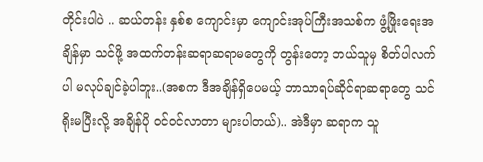တိုင်းပါပဲ .. ဆယ်တန်း နှစ်စ ကျောင်းမှာ ကျောင်းအုပ်ကြီးအသစ်က ဖွံ့ဖြိုးရေးအချိန်မှာ သင်ဖို့ အထက်တန်းဆရာဆရာမတွေကို တွန်းတော့ ဘယ်သူမှ စိတ်ပါလက်ပါ မလုပ်ချင်ခဲ့ပါဘူး..(အစက ဒီအချိန်ရှိပေမယ့် ဘာသာရပ်ဆိုင်ရာဆရာတွေ သင်ရိုးမပြီးလို့ အချိန်ပို ၀င်ဝင်လာတာ များပါတယ်).. အဲဒီမှာ ဆရာက သူ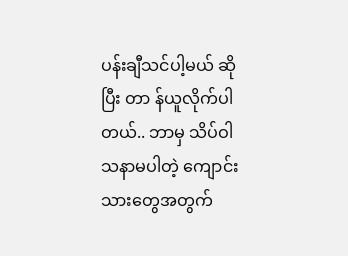ပန်းချီသင်ပါ့မယ် ဆိုပြီး တာ န်ယူလိုက်ပါတယ်.. ဘာမှ သိပ်ဝါသနာမပါတဲ့ ကျောင်းသားတွေအတွက်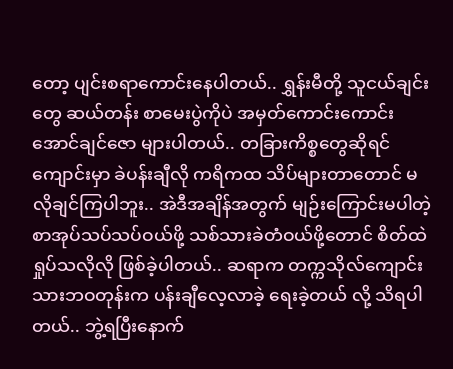တော့ ပျင်းစရာကောင်းနေပါတယ်.. ရွှန်းမီတို့ သူငယ်ချင်းတွေ ဆယ်တန်း စာမေးပွဲကိုပဲ အမှတ်ကောင်းကောင်း အောင်ချင်ဇော များပါတယ်.. တခြားကိစ္စတွေဆိုရင် ကျောင်းမှာ ခဲပန်းချီလို ကရိကထ သိပ်များတာတောင် မလိုချင်ကြပါဘူး.. အဲဒီအချိန်အတွက် မျဉ်းကြောင်းမပါတဲ့ စာအုပ်သပ်သပ်ဝယ်ဖို့ သစ်သားခဲတံဝယ်ဖို့တောင် စိတ်ထဲ ရှုပ်သလိုလို ဖြစ်ခဲ့ပါတယ်.. ဆရာက တက္ကသိုလ်ကျောင်းသားဘဝတုန်းက ပန်းချီလေ့လာခဲ့ ရေးခဲ့တယ် လို့ သိရပါတယ်.. ဘွဲ့ရပြီးနောက်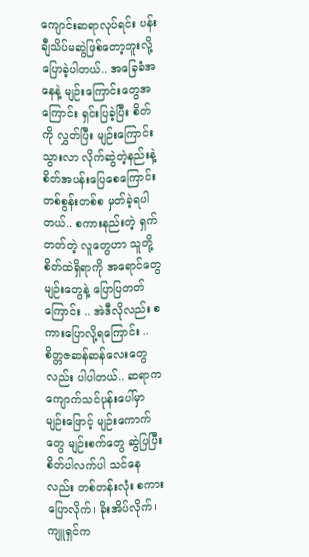ကျောင်းဆရာလုပ်ရင်း ပန်းချီသိပ်မဆွဲဖြစ်တော့ဘူးလို့ ပြောခဲ့ပါတယ်.. အခြေခံအနေနဲ့ မျဉ်းကြောင်းတွေအကြောင်း ရှင်းပြခဲ့ပြီး စိတ်ကို လွှတ်ပြီး မျဉ်းကြောင်းသွားလာ လိုက်ဆွဲတဲ့နည်းနဲ့ စိတ်အပန်းပြေစေကြောင်း တစ်စွန်းတစ်စ မှတ်ခဲ့ရပါတယ်.. စကားနည်းတဲ့ ရှက်တတ်တဲ့ လူတွေဟာ သူတို့စိတ်ထဲရှိရာကို အရောင်တွေ မျဉ်းတွေနဲ့ ပြောပြတတ်ကြောင်း .. အဲဒီလိုလည်း စကားပြောလို့ရကြောင်း .. စိတ္တဇဆန်ဆန်လေးတွေလည်း ပါပါတယ်.. ဆရာက ကျောက်သင်ပုန်းပေါ်မှာ မျဉ်းဖြောင့် မျဉ်းကောက်တွေ မျဉ်းစက်တွေ ဆွဲပြပြီး စိတ်ပါလက်ပါ သင်နေလည်း တစ်တန်းလုံး စကားပြောလိုက်၊ ခိုးအိပ်လိုက်၊ ကျူရှင်က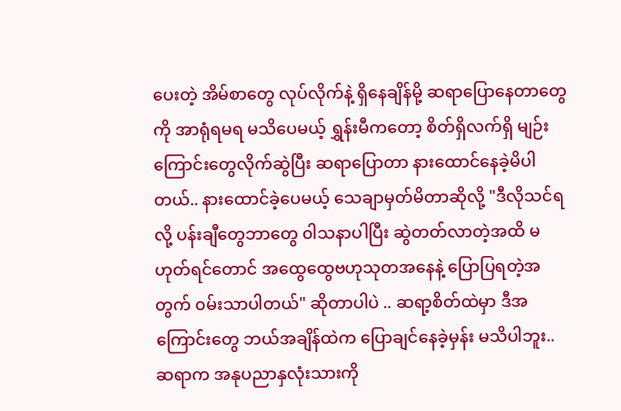ပေးတဲ့ အိမ်စာတွေ လုပ်လိုက်နဲ့ ရှိနေချိန်မို့ ဆရာပြောနေတာတွေကို အာရုံရမရ မသိပေမယ့် ရွှန်းမီကတော့ စိတ်ရှိလက်ရှိ မျဉ်းကြောင်းတွေလိုက်ဆွဲပြီး ဆရာပြောတာ နားထောင်နေခဲ့မိပါတယ်.. နားထောင်ခဲ့ပေမယ့် သေချာမှတ်မိတာဆိုလို့ "ဒီလိုသင်ရလို့ ပန်းချီတွေဘာတွေ ၀ါသနာပါပြီး ဆွဲတတ်လာတဲ့အထိ မဟုတ်ရင်တောင် အထွေထွေဗဟုသုတအနေနဲ့ ပြောပြရတဲ့အတွက် ၀မ်းသာပါတယ်" ဆိုတာပါပဲ .. ဆရာ့စိတ်ထဲမှာ ဒီအကြောင်းတွေ ဘယ်အချိန်ထဲက ပြောချင်နေခဲ့မှန်း မသိပါဘူး.. ဆရာက အနုပညာနှလုံးသားကို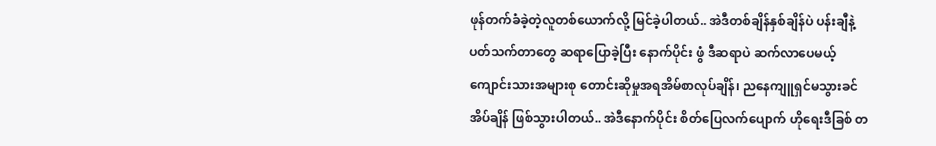ဖုန်တက်ခံခဲ့တဲ့လူတစ်ယောက်လို့ မြင်ခဲ့ပါတယ်.. အဲဒီတစ်ချိန်နှစ်ချိန်ပဲ ပန်းချီနဲ့ ပတ်သက်တာတွေ ဆရာပြောခဲ့ပြီး နောက်ပိုင်း ဖွံ ဒီဆရာပဲ ဆက်လာပေမယ့် ကျောင်းသားအများစု တောင်းဆိုမှုအရအိမ်စာလုပ်ချိန်၊ ညနေကျူရှင်မသွားခင် အိပ်ချိန် ဖြစ်သွားပါတယ်.. အဲဒီနောက်ပိုင်း စိတ်ပြေလက်ပျောက် ဟိုရေးဒီခြစ် တ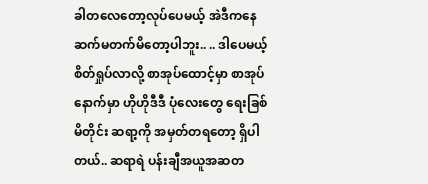ခါတလေတော့လုပ်ပေမယ့် အဲဒီကနေ ဆက်မတက်မိတော့ပါဘူး.. .. ဒါပေမယ့် စိတ်ရှုပ်လာလို့ စာအုပ်ထောင့်မှာ စာအုပ်နောက်မှာ ဟိုဟိုဒီဒီ ပုံလေးတွေ ရေးခြစ်မိတိုင်း ဆရာ့ကို အမှတ်တရတော့ ရှိပါတယ်.. ဆရာရဲ ပန်းချီအယူအဆတ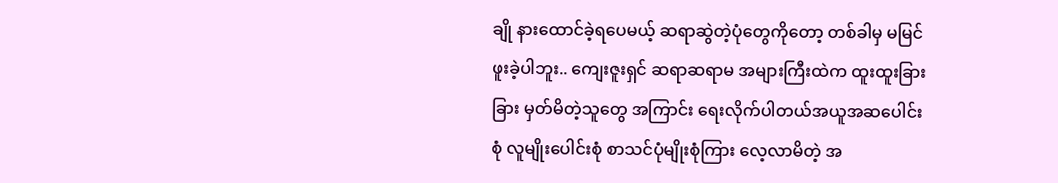ချို နားထောင်ခဲ့ရပေမယ့် ဆရာဆွဲတဲ့ပုံတွေကိုတော့ တစ်ခါမှ မမြင်ဖူးခဲ့ပါဘူး.. ကျေးဇူးရှင် ဆရာဆရာမ အများကြီးထဲက ထူးထူးခြားခြား မှတ်မိတဲ့သူတွေ အကြာင်း ရေးလိုက်ပါတယ်အယူအဆပေါင်းစုံ လူမျိုးပေါင်းစုံ စာသင်ပုံမျိုးစုံကြား လေ့လာမိတဲ့ အ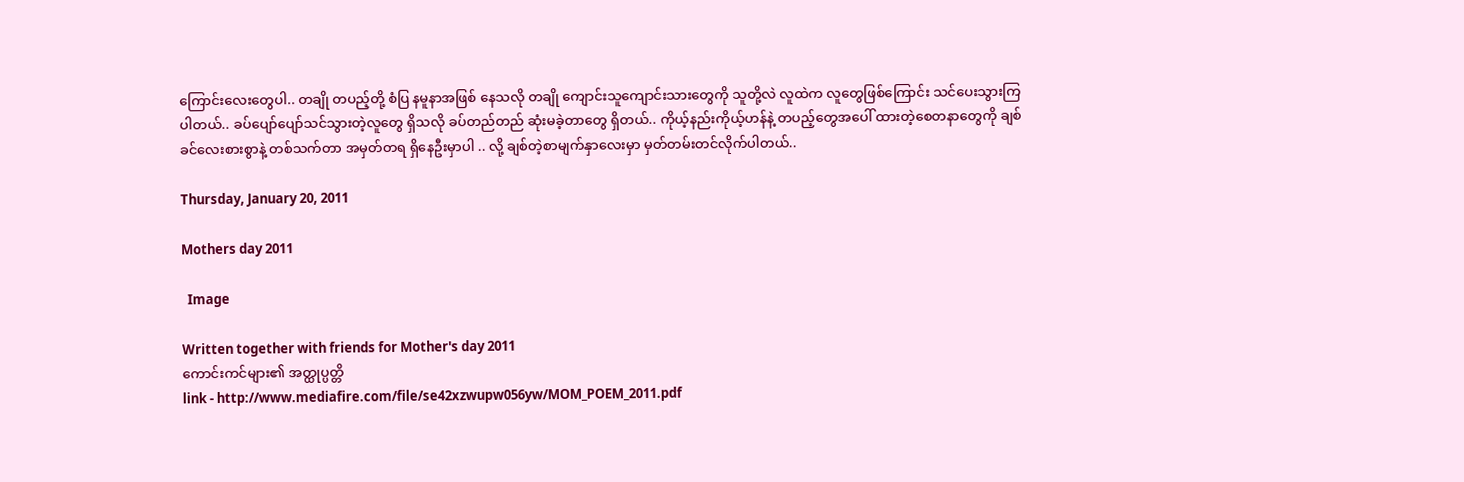ကြောင်းလေးတွေပါ.. တချို တပည့်တို့ စံပြ နမူနာအဖြစ် နေသလို တချို ကျောင်းသူကျောင်းသားတွေကို သူတို့လဲ လူထဲက လူတွေဖြစ်ကြောင်း သင်ပေးသွားကြပါတယ်.. ခပ်ပျော်ပျော်သင်သွားတဲ့လူတွေ ရှိသလို ခပ်တည်တည် ဆုံးမခဲ့တာတွေ ရှိတယ်.. ကိုယ့်နည်းကိုယ့်ဟန်နဲ့ တပည့်တွေအပေါ် ထားတဲ့စေတနာတွေကို ချစ်ခင်လေးစားစွာနဲ့ တစ်သက်တာ အမှတ်တရ ရှိနေဦးမှာပါ .. လို့ ချစ်တဲ့စာမျက်နှာလေးမှာ မှတ်တမ်းတင်လိုက်ပါတယ်..

Thursday, January 20, 2011

Mothers day 2011

  Image

Written together with friends for Mother's day 2011
ကောင်းကင်များ၏ အတ္ထုပ္ပတ္တိ
link - http://www.mediafire.com/file/se42xzwupw056yw/MOM_POEM_2011.pdf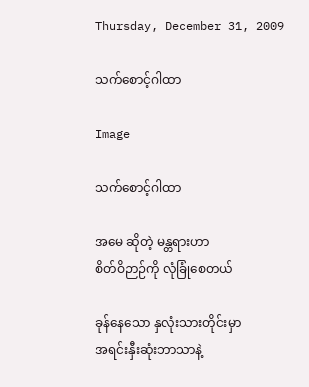Thursday, December 31, 2009

သက်စောင့်ဂါထာ

Image

သက်စောင့်ဂါထာ

အမေ ဆိုတဲ့ မန္တရားဟာ
စိတ်ဝိဉာဉ်ကို လုံခြုံစေတယ်

ခုန်နေသော နှလုံးသားတိုင်းမှာ
အရင်းနှီးဆုံးဘာသာနဲ့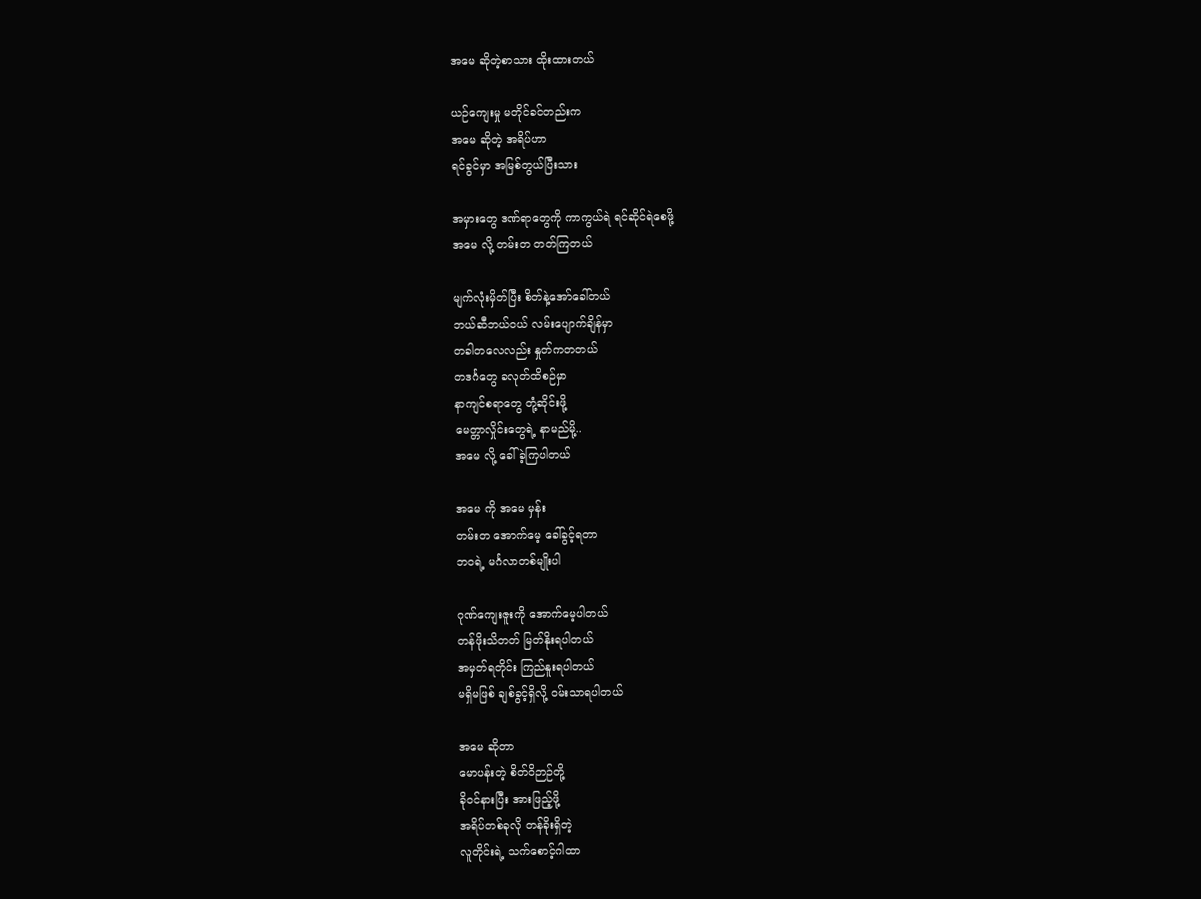အမေ ဆိုတဲ့စာသား ထိုးထားတယ်

ယဉ်ကျေးမှု မတိုင်ခင်တည်းက
အမေ ဆိုတဲ့ အရိပ်ဟာ
ရင်ခွင်မှာ အမြစ်တွယ်ပြီးသား

အမှားတွေ ဒဏ်ရာတွေကို ကာကွယ်ရဲ ရင်ဆိုင်ရဲစေဖို့
အမေ လို့ တမ်းတ တတ်ကြတယ်

မျက်လုံးမှိတ်ပြီး စိတ်နဲ့အော်ခေါ်တယ်
ဘယ်ဆီဘယ်ဝယ် လမ်းပျောက်ချိန်မှာ
တခါတလေလည်း နှုတ်ကတတယ်
တဒင်္ဂတွေ ခလုတ်ထိစဉ်မှာ
နာကျင်စရာတွေ တုံ့ဆိုင်းဖို့
မေတ္တာလှိုင်းတွေရဲ့ နာမည်မို့..
အမေ လို့ ခေါ်ခဲ့ကြပါတယ်

အမေ ကို အမေ မှန်း
တမ်းတ အောက်မေ့ ခေါ်ခွင့်ရတာ
ဘဝရဲ့ မင်္ဂလာတစ်မျိုးပါ

ဂုဏ်ကျေးဇူးကို အောက်မေ့ပါတယ်
တန်ဖိုးသိတတ် မြတ်နိုးရပါတယ်
အမှတ်ရတိုင်း ကြည်နူးရပါတယ်
မရှိမဖြစ် ချစ်ခွင့်ရှိလို့ ဝမ်းသာရပါတယ်

အမေ ဆိုတာ
မောပန်းတဲ့ စိတ်ဝိဉာဉ်တို့
ခိုဝင်နားပြီး အားဖြည့်ဖို့
အရိပ်တစ်ခုလို တန်ခိုးရှိတဲ့
လူတိုင်းရဲ့ သက်စောင့်ဂါထာ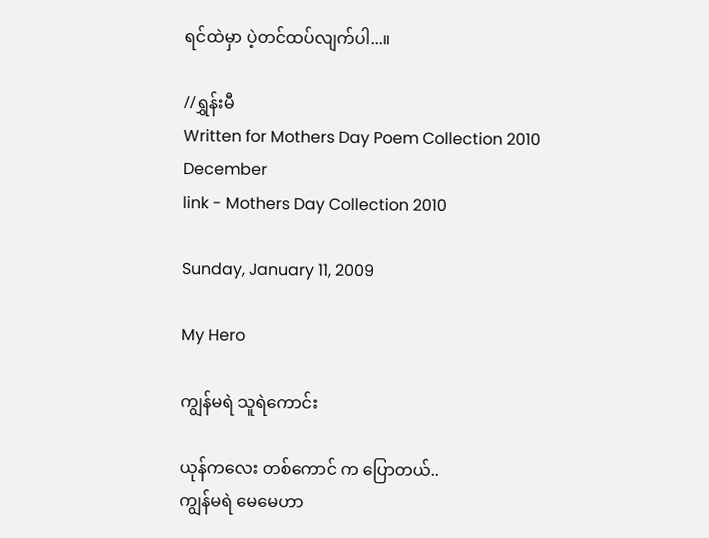ရင်ထဲမှာ ပဲ့တင်ထပ်လျက်ပါ...။

//ရွှန်းမီ
Written for Mothers Day Poem Collection 2010 December
link - Mothers Day Collection 2010

Sunday, January 11, 2009

My Hero

ကျွန်မရဲ သူရဲကောင်း

ယုန်ကလေး တစ်ကောင် က ပြောတယ်..
ကျွန်မရဲ မေမေဟာ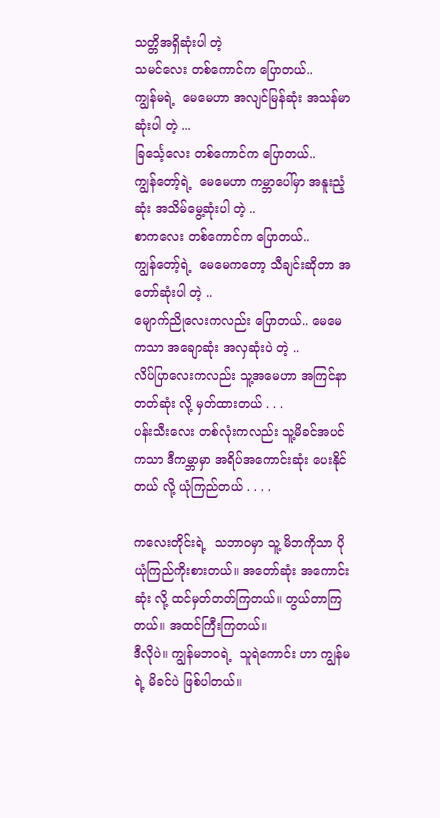သတ္တိအရှိဆုံးပါ တဲ့
သမင်လေး တစ်ကောင်က ပြောတယ်..
ကျွန်မရဲ့  မေမေဟာ အလျင်မြန်ဆုံး အသန်မာဆုံးပါ တဲ့ ...
ခြင်္သေ့လေး တစ်ကောင်က ပြောတယ်..
ကျွန်တော့်ရဲ့  မေမေဟာ ကမ္ဘာပေါ်မှာ အနူးညံ့ဆုံး အသိမ်မွေ့ဆုံးပါ တဲ့ ..
စာကလေး တစ်ကောင်က ပြောတယ်..
ကျွန်တော့်ရဲ့  မေမေကတော့ သီချင်းဆိုတာ အတော်ဆုံးပါ တဲ့ ..
မျောက်ညိုလေးကလည်း ပြောတယ်.. မေမေကသာ အချောဆုံး အလှဆုံးပဲ တဲ့ ..
လိပ်ပြာလေးကလည်း သူ့အမေဟာ အကြင်နာတတ်ဆုံး လို့ မှတ်ထားတယ် . . .
ပန်းသီးလေး တစ်လုံးကလည်း သူ့မိခင်အပင်ကသာ ဒီကမ္ဘာမှာ အရိပ်အကောင်းဆုံး ပေးနိုင်တယ် လို့ ယုံကြည်တယ် . . . .

ကလေးတိုင်းရဲ့  သဘာဝမှာ သူ့ မိဘကိုသာ ပိုယုံကြည်ကိုးစားတယ်။ အတော်ဆုံး အကောင်းဆုံး လို့ ထင်မှတ်တတ်ကြတယ်။ တွယ်တာကြတယ်။ အထင်ကြီးကြတယ်။
ဒီလိုပဲ။ ကျွန်မဘဝရဲ့  သူရဲကောင်း ဟာ ကျွန်မရဲ့ မိခင်ပဲ ဖြစ်ပါတယ်။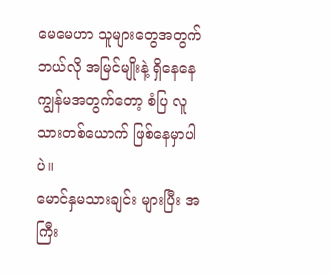မေမေဟာ သူများတွေအတွက် ဘယ်လို အမြင်မျိုးနဲ့ ရှိနေနေ ကျွန်မအတွက်တော့ စံပြ လူသားတစ်ယောက် ဖြစ်နေမှာပါပဲ။
မောင်နှမသားချင်း များပြီး အကြီး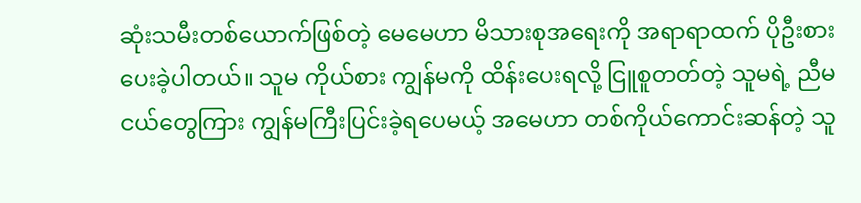ဆုံးသမီးတစ်ယောက်ဖြစ်တဲ့ မေမေဟာ မိသားစုအရေးကို အရာရာထက် ပိုဦးစားပေးခဲ့ပါတယ်။ သူမ ကိုယ်စား ကျွန်မကို ထိန်းပေးရလို့ ငြူစူတတ်တဲ့ သူမရဲ့ ညီမငယ်တွေကြား ကျွန်မကြီးပြင်းခဲ့ရပေမယ့် အမေဟာ တစ်ကိုယ်ကောင်းဆန်တဲ့ သူ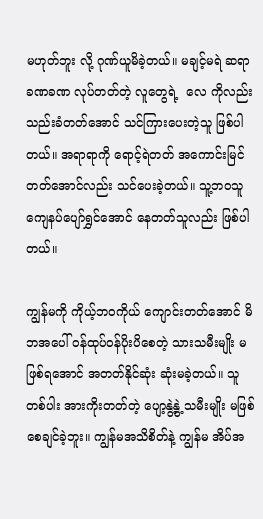မဟုတ်ဘူး လို့ ဂုဏ်ယူမိခဲ့တယ်။ မချင့်မရဲ ဆရာ ခဏခဏ လုပ်တတ်တဲ့ လူတွေရဲ့  လေ ကိုလည်း သည်းခံတတ်အောင် သင်ကြားပေးတဲ့သူ ဖြစ်ပါတယ်။ အရာရာကို ရောင့်ရဲတတ် အကောင်းမြင်တတ်အောင်လည်း သင်ပေးခဲ့တယ်။ သူ့ဘဝသူ ကျေနပ်ပျော်ရွှင်အောင် နေတတ်သူလည်း ဖြစ်ပါတယ်။

ကျွန်မကို ကိုယ့်ဘဝကိုယ် ကျောင်းတတ်အောင် မိဘအပေါ် ၀န်ထုပ်ဝန်ပိုးပိစေတဲ့ သားသမီးမျိုး မဖြစ်ရအောင် အတတ်နိုင်ဆုံး ဆုံးမခဲ့တယ်။ သူတစ်ပါး အားကိုးတတ်တဲ့ ပျော့နွဲ့နွဲ့ သမီးမျိုး မဖြစ်စေချင်ခဲ့ဘူး။ ကျွန်မအသိစိတ်နဲ့ ကျွန်မ အိပ်အ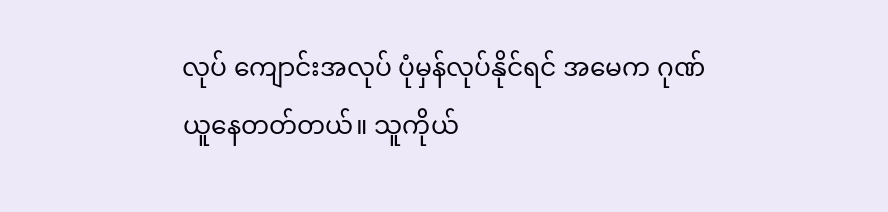လုပ် ကျောင်းအလုပ် ပုံမှန်လုပ်နိုင်ရင် အမေက ဂုဏ်ယူနေတတ်တယ်။ သူကိုယ်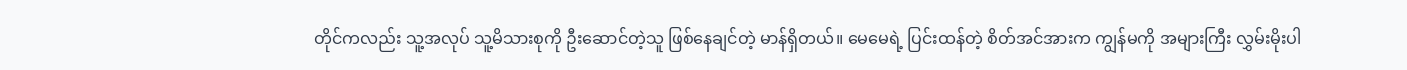တိုင်ကလည်း သူ့အလုပ် သူ့မိသားစုကို ဦးဆောင်တဲ့သူ ဖြစ်နေချင်တဲ့ မာန်ရှိတယ်။ မေမေရဲ့ ပြင်းထန်တဲ့ စိတ်အင်အားက ကျွန်မကို အများကြီး လွှမ်းမိုးပါ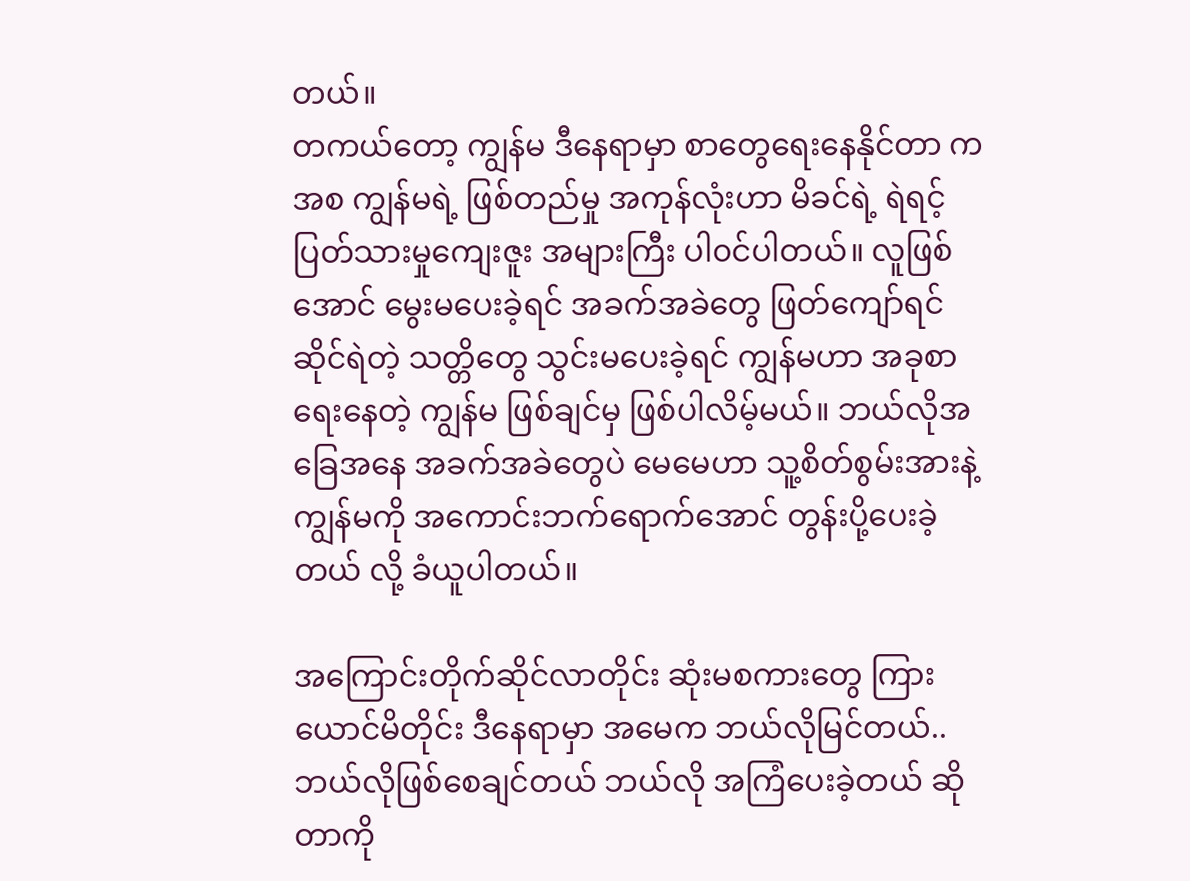တယ်။
တကယ်တော့ ကျွန်မ ဒီနေရာမှာ စာတွေရေးနေနိုင်တာ ကအစ ကျွန်မရဲ့ ဖြစ်တည်မှု အကုန်လုံးဟာ မိခင်ရဲ့ ရဲရင့်ပြတ်သားမှုကျေးဇူး အများကြီး ပါ၀င်ပါတယ်။ လူဖြစ်အောင် မွေးမပေးခဲ့ရင် အခက်အခဲတွေ ဖြတ်ကျော်ရင်ဆိုင်ရဲတဲ့ သတ္တိတွေ သွင်းမပေးခဲ့ရင် ကျွန်မဟာ အခုစာရေးနေတဲ့ ကျွန်မ ဖြစ်ချင်မှ ဖြစ်ပါလိမ့်မယ်။ ဘယ်လိုအခြေအနေ အခက်အခဲတွေပဲ မေမေဟာ သူ့စိတ်စွမ်းအားနဲ့ ကျွန်မကို အကောင်းဘက်ရောက်အောင် တွန်းပို့ပေးခဲ့တယ် လို့ ခံယူပါတယ်။

အကြောင်းတိုက်ဆိုင်လာတိုင်း ဆုံးမစကားတွေ ကြားယောင်မိတိုင်း ဒီနေရာမှာ အမေက ဘယ်လိုမြင်တယ်.. ဘယ်လိုဖြစ်စေချင်တယ် ဘယ်လို အကြံပေးခဲ့တယ် ဆိုတာကို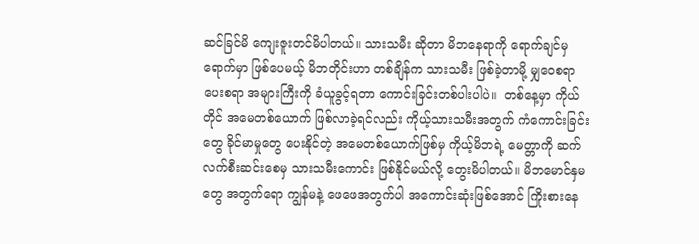ဆင်ခြင်မိ ကျေးဇူးတင်မိပါတယ်။ သားသမီး ဆိုတာ မိဘနေရာကို ရောက်ချင်မှ ရောက်မှာ ဖြစ်ပေမယ့် မိဘတိုင်းဟာ တစ်ချိန်က သားသမီး ဖြစ်ခဲ့တာမို့ မျှဝေစရာ ပေးစရာ အများကြီးကို ခံယူခွင့်ရတာ ကောင်းခြင်းတစ်ပါးပါပဲ။  တစ်နေ့မှာ ကိုယ်တိုင် အမေတစ်ယောက် ဖြစ်လာခဲ့ရင်လည်း ကိုယ့်သားသမီးအတွက် ကံကောင်းခြင်းတွေ ခိုင်မာမှုတွေ ပေးနိုင်တဲ့ အမေတစ်ယောက်ဖြစ်မှ ကိုယ့်မိဘရဲ့ မေတ္တာကို ဆက်လက်စီးဆင်းစေမှ သားသမီးကောင်း ဖြစ်နိုင်မယ်လို့ တွေးမိပါတယ်။ မိဘမောင်နှမတွေ အတွက်ရော ကျွန်မနဲ့ ဖေဖေအတွက်ပါ အကောင်းဆုံးဖြစ်အောင် ကြိုးစားနေ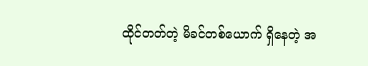ထိုင်တတ်တဲ့ မိခင်တစ်ယောက် ရှိနေတဲ့ အ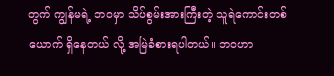တွက် ကျွန်မရဲ့ ဘဝမှာ သိပ်စွမ်းအားကြီးတဲ့ သူရဲကောင်းတစ်ယောက် ရှိနေတယ် လို့ အမြဲခံစားရပါတယ်။ ဘဝဟာ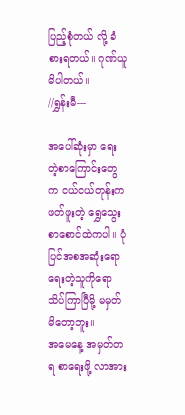ပြည့်စုံတယ် လို့ ခံစားရတယ်။ ဂုဏ်ယူမိပါတယ်။
//ရွှန်းမီ---

အပေါ်ဆုံးမှာ ရေးတဲ့စာကြောင်းတွေက ငယ်ငယ်တုန်းက ဖတ်ဖူးတဲ့ ရွှေသွေးစာစောင်ထဲကပါ။ ပုံပြင်အစအဆုံးရော ရေးတဲ့သူကိုရော သိပ်ကြာပြီမို့ မမှတ်မိတော့ဘူး။
အမေနေ့ အမှတ်တရ စာရေးဖို့ လာအား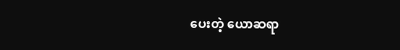ပေးတဲ့ ယောဆရာ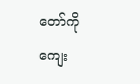တော်ကို ကျေး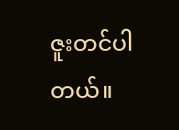ဇူးတင်ပါတယ်။